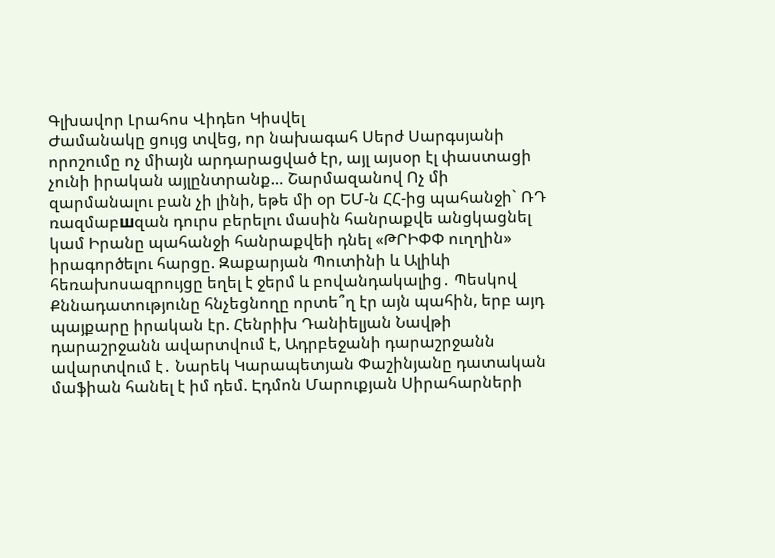Գլխավոր Լրահոս Վիդեո Կիսվել
Ժամանակը ցույց տվեց, որ նախագահ Սերժ Սարգսյանի որոշումը ոչ միայն արդարացված էր, այլ այսօր էլ փաստացի չունի իրական այլընտրանք… Շարմազանով Ոչ մի զարմանալու բան չի լինի, եթե մի օր ԵՄ-ն ՀՀ-ից պահանջի` ՌԴ ռազմաբшզան դուրս բերելու մասին հանրաքվե անցկացնել կամ Իրանը պահանջի հանրաքվեի դնել «ԹՐԻՓՓ ուղղին» իրագործելու հարցը. Զաքարյան Պուտինի և Ալիևի հեռախոսազրույցը եղել է ջերմ և բովանդակալից․ Պեսկով Քննադատությունը հնչեցնողը որտե՞ղ էր այն պահին, երբ այդ պայքարը իրական էր. Հենրիխ Դանիելյան Նավթի դարաշրջանն ավարտվում է, Ադրբեջանի դարաշրջանն ավարտվում է․ Նարեկ Կարապետյան Փաշինյանը դատական մաֆիան հանել է իմ դեմ. Էդմոն Մարուքյան Սիրահարների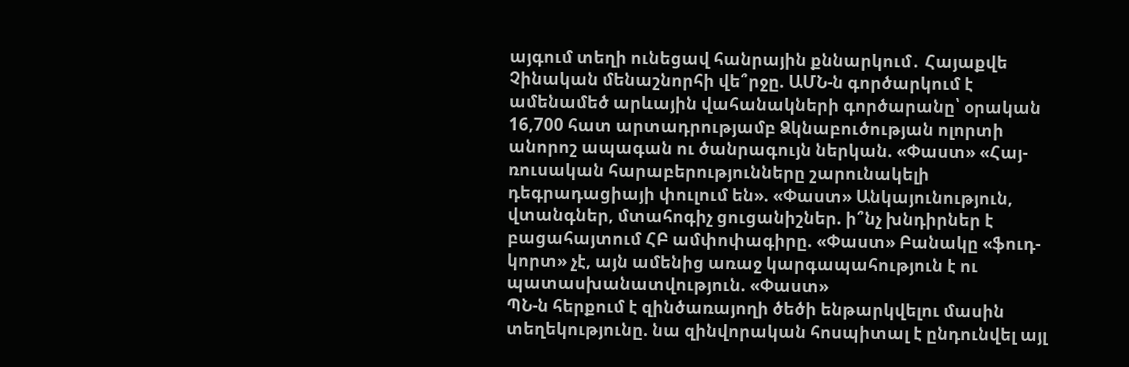այգում տեղի ունեցավ հանրային քննարկում․ Հայաքվե Չինական մենաշնորհի վե՞րջը. ԱՄՆ-ն գործարկում է ամենամեծ արևային վահանակների գործարանը՝ օրական 16,700 հատ արտադրությամբ Ձկնաբուծության ոլորտի անորոշ ապագան ու ծանրագույն ներկան. «Փաստ» «Հայ-ռուսական հարաբերությունները շարունակելի դեգրադացիայի փուլում են». «Փաստ» Անկայունություն, վտանգներ, մտահոգիչ ցուցանիշներ. ի՞նչ խնդիրներ է բացահայտում ՀԲ ամփոփագիրը. «Փաստ» Բանակը «ֆուդ-կորտ» չէ, այն ամենից առաջ կարգապահություն է ու պատասխանատվություն. «Փաստ»
ՊՆ-ն հերքում է զինծառայողի ծեծի ենթարկվելու մասին տեղեկությունը. նա զինվորական հոսպիտալ է ընդունվել այլ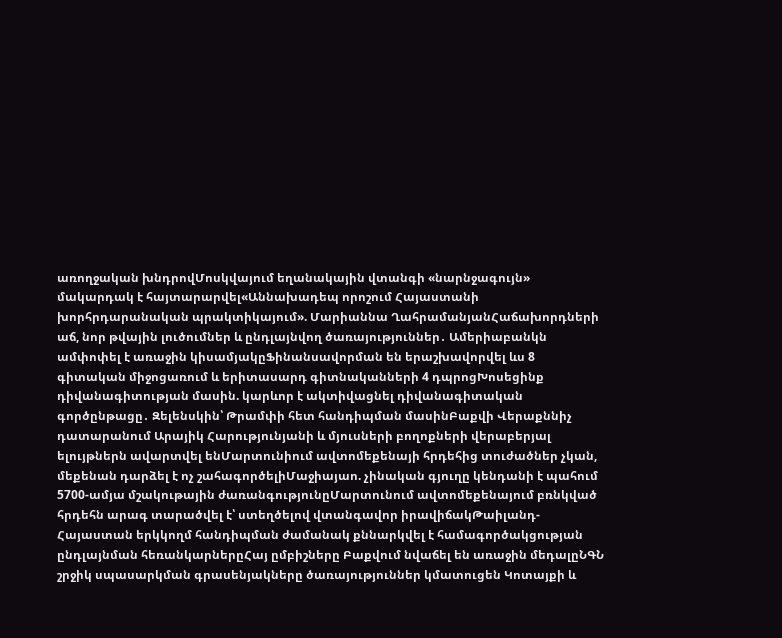առողջական խնդրովՄոսկվայում եղանակային վտանգի «նարնջագույն» մակարդակ է հայտարարվել«Աննախադեպ որոշում Հայաստանի խորհրդարանական պրակտիկայում». Մարիաննա ՂահրամանյանՀաճախորդների աճ, նոր թվային լուծումներ և ընդլայնվող ծառայություններ․ Ամերիաբանկն ամփոփել է առաջին կիսամյակըՖինանսավորման են երաշխավորվել ևս 8 գիտական միջոցառում և երիտասարդ գիտնականների 4 դպրոցԽոսեցինք դիվանագիտության մասին. կարևոր է ակտիվացնել դիվանագիտական գործընթացը․ Զելենսկին՝ Թրամփի հետ հանդիպման մասինԲաքվի Վերաքննիչ դատարանում Արայիկ Հարությունյանի և մյուսների բողոքների վերաբերյալ ելույթներն ավարտվել ենՄարտունիում ավտոմեքենայի հրդեհից տուժածներ չկան, մեքենան դարձել է ոչ շահագործելիՄաջիայաո. չինական գյուղը կենդանի է պահում 5700-ամյա մշակութային ժառանգությունըՄարտունում ավտոմեքենայում բռնկված հրդեհն արագ տարածվել է՝ ստեղծելով վտանգավոր իրավիճակԹաիլանդ-Հայաստան երկկողմ հանդիպման ժամանակ քննարկվել է համագործակցության ընդլայնման հեռանկարներըՀայ ըմբիշները Բաքվում նվաճել են առաջին մեդալըՆԳՆ շրջիկ սպասարկման գրասենյակները ծառայություններ կմատուցեն Կոտայքի և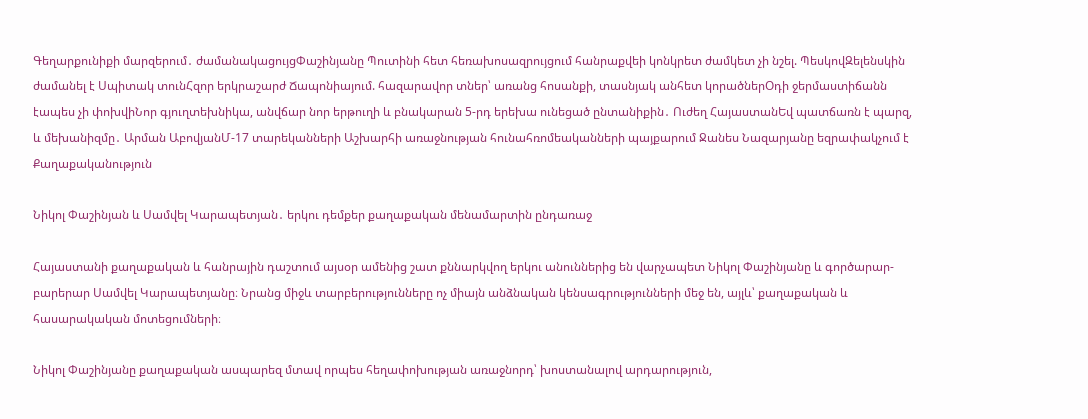Գեղարքունիքի մարզերում․ ժամանակացույցՓաշինյանը Պուտինի հետ հեռախոսազրույցում հանրաքվեի կոնկրետ ժամկետ չի նշել. ՊեսկովԶելենսկին ժամանել է Սպիտակ տունՀզոր երկրաշարժ Ճապոնիայում. հազարավոր տներ՝ առանց հոսանքի, տասնյակ անհետ կորածներՕդի ջերմաստիճանն էապես չի փոխվիՆոր գյուղտեխնիկա, անվճար նոր երթուղի և բնակարան 5-րդ երեխա ունեցած ընտանիքին․ Ուժեղ ՀայաստանԵվ պատճառն է պարզ, և մեխանիզմը․ Արման ԱբովյանՄ-17 տարեկանների Աշխարհի առաջնության հունահռոմեականների պայքարում Ջանես Նազարյանը եզրափակչում է
Քաղաքականություն

Նիկոլ Փաշինյան և Սամվել Կարապետյան․ երկու դեմքեր քաղաքական մենամարտին ընդառաջ

Հայաստանի քաղաքական և հանրային դաշտում այսօր ամենից շատ քննարկվող երկու անուններից են վարչապետ Նիկոլ Փաշինյանը և գործարար-բարերար Սամվել Կարապետյանը։ Նրանց միջև տարբերությունները ոչ միայն անձնական կենսագրությունների մեջ են, այլև՝ քաղաքական և հասարակական մոտեցումների։

Նիկոլ Փաշինյանը քաղաքական ասպարեզ մտավ որպես հեղափոխության առաջնորդ՝ խոստանալով արդարություն,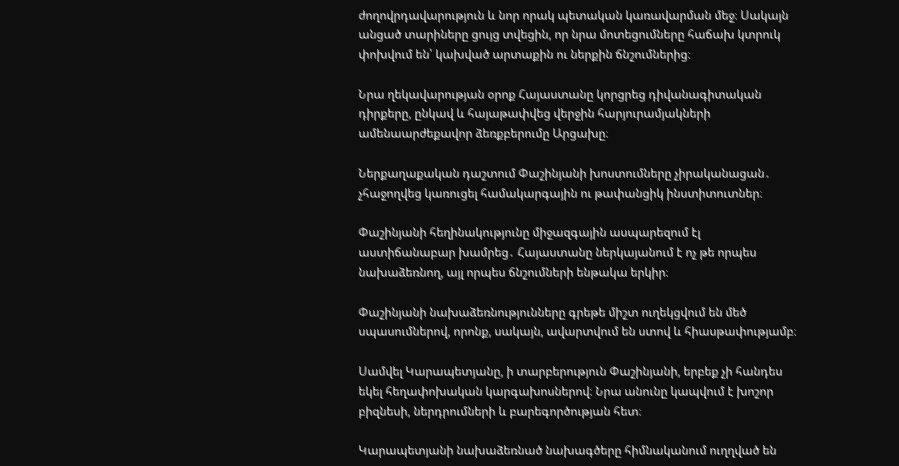ժողովրդավարություն և նոր որակ պետական կառավարման մեջ։ Սակայն անցած տարիները ցույց տվեցին, որ նրա մոտեցումները հաճախ կտրուկ փոխվում են՝ կախված արտաքին ու ներքին ճնշումներից։

Նրա ղեկավարության օրոք Հայաստանը կորցրեց դիվանագիտական դիրքերը, ընկավ և հայաթափվեց վերջին հարյուրամյակների ամենաարժեքավոր ձեռքբերումը Արցախը։

Ներքաղաքական դաշտում Փաշինյանի խոստումները չիրականացան․ չհաջողվեց կառուցել համակարգային ու թափանցիկ ինստիտուտներ։

Փաշինյանի հեղինակությունը միջազգային ասպարեզում էլ աստիճանաբար խամրեց․ Հայաստանը ներկայանում է ոչ թե որպես նախաձեռնող, այլ որպես ճնշումների ենթակա երկիր։

Փաշինյանի նախաձեռնությունները գրեթե միշտ ուղեկցվում են մեծ սպասումներով, որոնք, սակայն, ավարտվում են ստով և հիասթափությամբ։

Սամվել Կարապետյանը, ի տարբերություն Փաշինյանի, երբեք չի հանդես եկել հեղափոխական կարգախոսներով։ Նրա անունը կապվում է խոշոր բիզնեսի, ներդրումների և բարեգործության հետ։

Կարապետյանի նախաձեռնած նախագծերը հիմնականում ուղղված են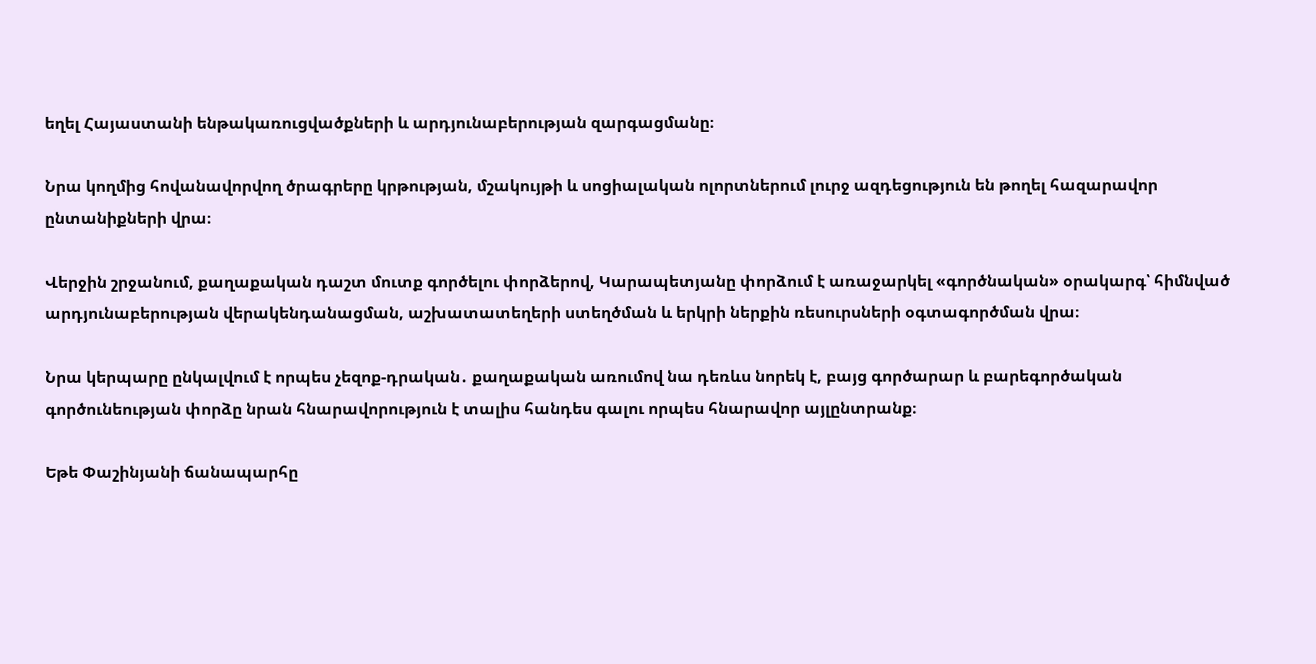եղել Հայաստանի ենթակառուցվածքների և արդյունաբերության զարգացմանը։

Նրա կողմից հովանավորվող ծրագրերը կրթության, մշակույթի և սոցիալական ոլորտներում լուրջ ազդեցություն են թողել հազարավոր ընտանիքների վրա։

Վերջին շրջանում, քաղաքական դաշտ մուտք գործելու փորձերով, Կարապետյանը փորձում է առաջարկել «գործնական» օրակարգ՝ հիմնված արդյունաբերության վերակենդանացման, աշխատատեղերի ստեղծման և երկրի ներքին ռեսուրսների օգտագործման վրա։

Նրա կերպարը ընկալվում է որպես չեզոք-դրական․ քաղաքական առումով նա դեռևս նորեկ է, բայց գործարար և բարեգործական գործունեության փորձը նրան հնարավորություն է տալիս հանդես գալու որպես հնարավոր այլընտրանք։

Եթե Փաշինյանի ճանապարհը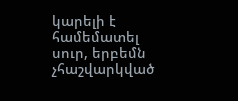կարելի է համեմատել սուր, երբեմն չհաշվարկված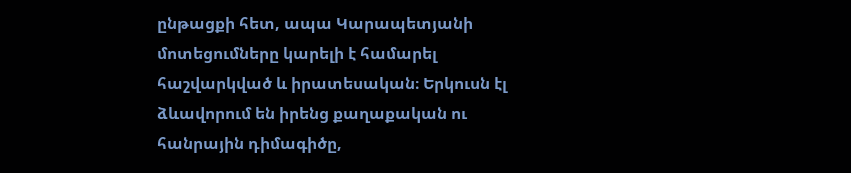ընթացքի հետ, ապա Կարապետյանի մոտեցումները կարելի է համարել հաշվարկված և իրատեսական։ Երկուսն էլ ձևավորում են իրենց քաղաքական ու հանրային դիմագիծը,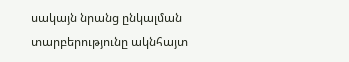սակայն նրանց ընկալման տարբերությունը ակնհայտ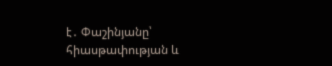է․ Փաշինյանը՝ հիասթափության և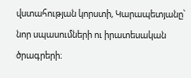վստահության կորստի, Կարապետյանը՝ նոր սպասումների ու իրատեսական ծրագրերի։